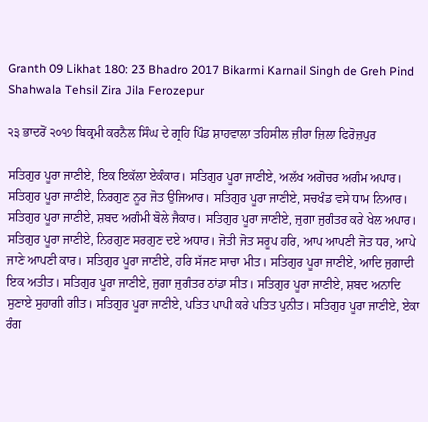Granth 09 Likhat 180: 23 Bhadro 2017 Bikarmi Karnail Singh de Greh Pind Shahwala Tehsil Zira Jila Ferozepur

੨੩ ਭਾਦਰੋਂ ੨੦੧੭ ਬਿਕ੍ਰਮੀ ਕਰਨੈਲ ਸਿੰਘ ਦੇ ਗ੍ਰਹਿ ਪਿੰਡ ਸ਼ਾਹਵਾਲਾ ਤਹਿਸੀਲ ਜ਼ੀਰਾ ਜ਼ਿਲਾ ਫਿਰੋਜ਼ਪੁਰ

ਸਤਿਗੁਰ ਪੂਰਾ ਜਾਣੀਏ, ਇਕ ਇਕੱਲਾ ਏਕੰਕਾਰ। ਸਤਿਗੁਰ ਪੂਰਾ ਜਾਣੀਏ, ਅਲੱਖ ਅਗੋਚਰ ਅਗੰਮ ਅਪਾਰ। ਸਤਿਗੁਰ ਪੂਰਾ ਜਾਣੀਏ, ਨਿਰਗੁਣ ਨੂਰ ਜੋਤ ਉਜਿਆਰ। ਸਤਿਗੁਰ ਪੂਰਾ ਜਾਣੀਏ, ਸਚਖੰਡ ਵਸੇ ਧਾਮ ਨਿਆਰ। ਸਤਿਗੁਰ ਪੂਰਾ ਜਾਣੀਏ, ਸ਼ਬਦ ਅਗੰਮੀ ਬੋਲੇ ਜੈਕਾਰ। ਸਤਿਗੁਰ ਪੂਰਾ ਜਾਣੀਏ, ਜੁਗਾ ਜੁਗੰਤਰ ਕਰੇ ਖੇਲ ਅਪਾਰ। ਸਤਿਗੁਰ ਪੂਰਾ ਜਾਣੀਏ, ਨਿਰਗੁਣ ਸਰਗੁਣ ਦਏ ਅਧਾਰ। ਜੋਤੀ ਜੋਤ ਸਰੂਪ ਹਰਿ, ਆਪ ਆਪਣੀ ਜੋਤ ਧਰ, ਆਪੇ ਜਾਣੇ ਆਪਣੀ ਕਾਰ। ਸਤਿਗੁਰ ਪੂਰਾ ਜਾਣੀਏ, ਹਰਿ ਸੱਜਣ ਸਾਚਾ ਮੀਤ। ਸਤਿਗੁਰ ਪੂਰਾ ਜਾਣੀਏ, ਆਦਿ ਜੁਗਾਦੀ ਇਕ ਅਤੀਤ। ਸਤਿਗੁਰ ਪੂਰਾ ਜਾਣੀਏ, ਜੁਗਾ ਜੁਗੰਤਰ ਠਾਂਡਾ ਸੀਤ। ਸਤਿਗੁਰ ਪੂਰਾ ਜਾਣੀਏ, ਸ਼ਬਦ ਅਨਾਦਿ ਸੁਣਾਏ ਸੁਹਾਗੀ ਗੀਤ। ਸਤਿਗੁਰ ਪੂਰਾ ਜਾਣੀਏ, ਪਤਿਤ ਪਾਪੀ ਕਰੇ ਪਤਿਤ ਪੁਨੀਤ। ਸਤਿਗੁਰ ਪੂਰਾ ਜਾਣੀਏ, ਏਕਾ ਰੰਗ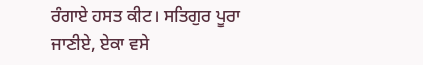ਰੰਗਾਏ ਹਸਤ ਕੀਟ। ਸਤਿਗੁਰ ਪੂਰਾ ਜਾਣੀਏ, ਏਕਾ ਵਸੇ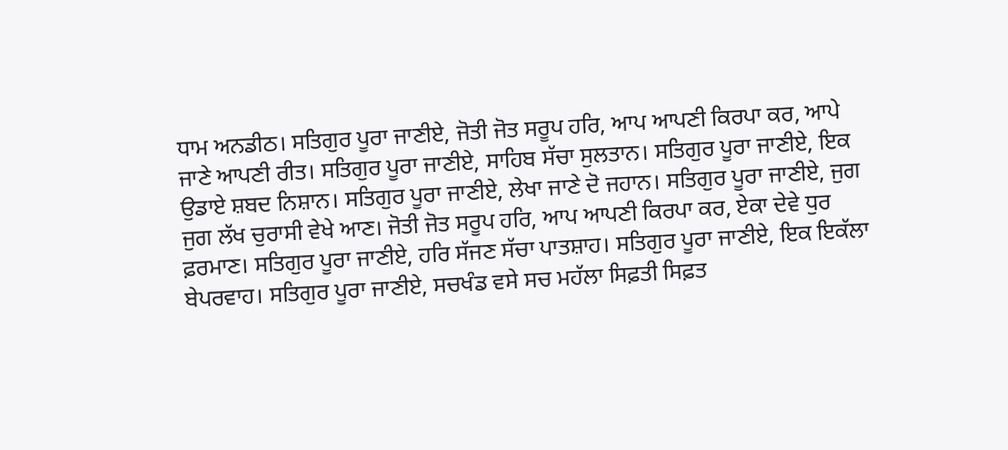ਧਾਮ ਅਨਡੀਠ। ਸਤਿਗੁਰ ਪੂਰਾ ਜਾਣੀਏ, ਜੋਤੀ ਜੋਤ ਸਰੂਪ ਹਰਿ, ਆਪ ਆਪਣੀ ਕਿਰਪਾ ਕਰ, ਆਪੇ ਜਾਣੇ ਆਪਣੀ ਰੀਤ। ਸਤਿਗੁਰ ਪੂਰਾ ਜਾਣੀਏ, ਸਾਹਿਬ ਸੱਚਾ ਸੁਲਤਾਨ। ਸਤਿਗੁਰ ਪੂਰਾ ਜਾਣੀਏ, ਇਕ ਉਡਾਏ ਸ਼ਬਦ ਨਿਸ਼ਾਨ। ਸਤਿਗੁਰ ਪੂਰਾ ਜਾਣੀਏ, ਲੇਖਾ ਜਾਣੇ ਦੋ ਜਹਾਨ। ਸਤਿਗੁਰ ਪੂਰਾ ਜਾਣੀਏ, ਜੁਗ ਜੁਗ ਲੱਖ ਚੁਰਾਸੀ ਵੇਖੇ ਆਣ। ਜੋਤੀ ਜੋਤ ਸਰੂਪ ਹਰਿ, ਆਪ ਆਪਣੀ ਕਿਰਪਾ ਕਰ, ਏਕਾ ਦੇਵੇ ਧੁਰ ਫ਼ਰਮਾਣ। ਸਤਿਗੁਰ ਪੂਰਾ ਜਾਣੀਏ, ਹਰਿ ਸੱਜਣ ਸੱਚਾ ਪਾਤਸ਼ਾਹ। ਸਤਿਗੁਰ ਪੂਰਾ ਜਾਣੀਏ, ਇਕ ਇਕੱਲਾ ਬੇਪਰਵਾਹ। ਸਤਿਗੁਰ ਪੂਰਾ ਜਾਣੀਏ, ਸਚਖੰਡ ਵਸੇ ਸਚ ਮਹੱਲਾ ਸਿਫ਼ਤੀ ਸਿਫ਼ਤ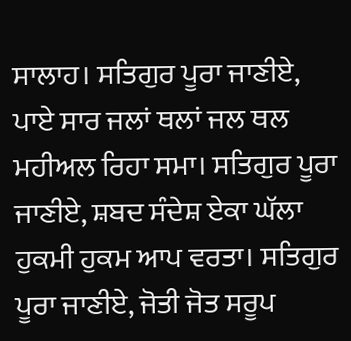ਸਾਲਾਹ। ਸਤਿਗੁਰ ਪੂਰਾ ਜਾਣੀਏ, ਪਾਏ ਸਾਰ ਜਲਾਂ ਥਲਾਂ ਜਲ ਥਲ ਮਹੀਅਲ ਰਿਹਾ ਸਮਾ। ਸਤਿਗੁਰ ਪੂਰਾ ਜਾਣੀਏ, ਸ਼ਬਦ ਸੰਦੇਸ਼ ਏਕਾ ਘੱਲਾ ਹੁਕਮੀ ਹੁਕਮ ਆਪ ਵਰਤਾ। ਸਤਿਗੁਰ ਪੂਰਾ ਜਾਣੀਏ, ਜੋਤੀ ਜੋਤ ਸਰੂਪ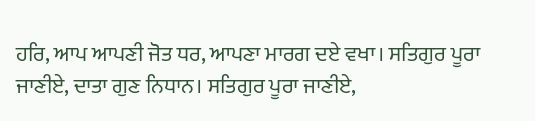ਹਰਿ, ਆਪ ਆਪਣੀ ਜੋਤ ਧਰ, ਆਪਣਾ ਮਾਰਗ ਦਏ ਵਖਾ। ਸਤਿਗੁਰ ਪੂਰਾ ਜਾਣੀਏ, ਦਾਤਾ ਗੁਣ ਨਿਧਾਨ। ਸਤਿਗੁਰ ਪੂਰਾ ਜਾਣੀਏ,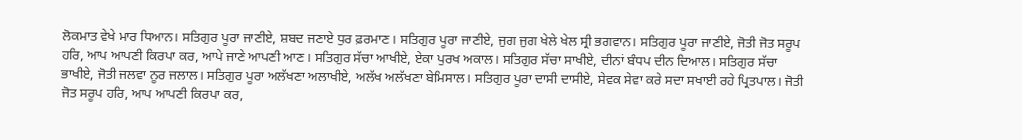ਲੋਕਮਾਤ ਵੇਖੇ ਮਾਰ ਧਿਆਨ। ਸਤਿਗੁਰ ਪੂਰਾ ਜਾਣੀਏ, ਸ਼ਬਦ ਜਣਾਏ ਧੁਰ ਫ਼ਰਮਾਣ। ਸਤਿਗੁਰ ਪੂਰਾ ਜਾਣੀਏ, ਜੁਗ ਜੁਗ ਖੇਲੇ ਖੇਲ ਸ੍ਰੀ ਭਗਵਾਨ। ਸਤਿਗੁਰ ਪੂਰਾ ਜਾਣੀਏ, ਜੋਤੀ ਜੋਤ ਸਰੂਪ ਹਰਿ, ਆਪ ਆਪਣੀ ਕਿਰਪਾ ਕਰ, ਆਪੇ ਜਾਣੇ ਆਪਣੀ ਆਣ। ਸਤਿਗੁਰ ਸੱਚਾ ਆਖੀਏ, ਏਕਾ ਪੁਰਖ ਅਕਾਲ। ਸਤਿਗੁਰ ਸੱਚਾ ਸਾਖੀਏ, ਦੀਨਾਂ ਬੰਧਪ ਦੀਨ ਦਿਆਲ। ਸਤਿਗੁਰ ਸੱਚਾ ਭਾਖੀਏ, ਜੋਤੀ ਜਲਵਾ ਨੂਰ ਜਲਾਲ। ਸਤਿਗੁਰ ਪੂਰਾ ਅਲੱਖਣਾ ਅਲਾਖੀਏ, ਅਲੱਖ ਅਲੱਖਣਾ ਬੇਮਿਸਾਲ। ਸਤਿਗੁਰ ਪੂਰਾ ਦਾਸੀ ਦਾਸੀਏ, ਸੇਵਕ ਸੇਵਾ ਕਰੇ ਸਦਾ ਸਖਾਈ ਰਹੇ ਪ੍ਰਿਤਪਾਲ। ਜੋਤੀ ਜੋਤ ਸਰੂਪ ਹਰਿ, ਆਪ ਆਪਣੀ ਕਿਰਪਾ ਕਰ,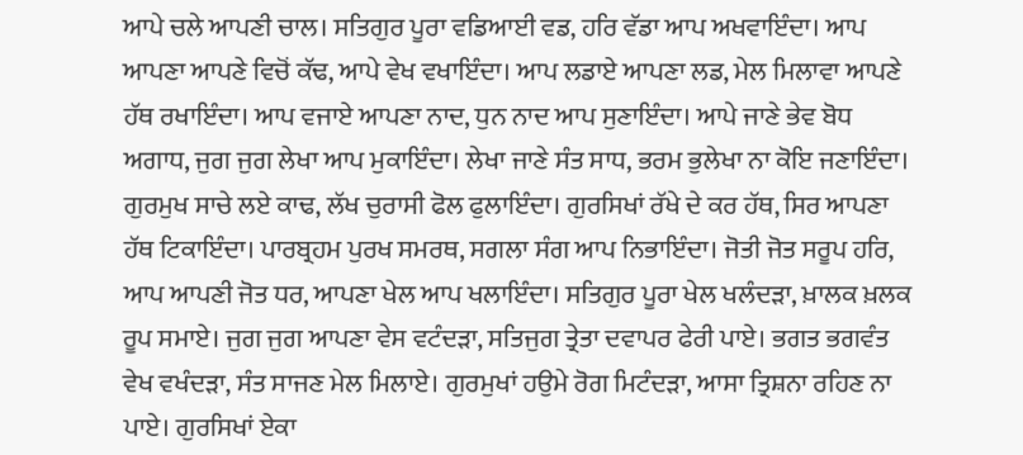ਆਪੇ ਚਲੇ ਆਪਣੀ ਚਾਲ। ਸਤਿਗੁਰ ਪੂਰਾ ਵਡਿਆਈ ਵਡ, ਹਰਿ ਵੱਡਾ ਆਪ ਅਖਵਾਇੰਦਾ। ਆਪ ਆਪਣਾ ਆਪਣੇ ਵਿਚੋਂ ਕੱਢ, ਆਪੇ ਵੇਖ ਵਖਾਇੰਦਾ। ਆਪ ਲਡਾਏ ਆਪਣਾ ਲਡ, ਮੇਲ ਮਿਲਾਵਾ ਆਪਣੇ ਹੱਥ ਰਖਾਇੰਦਾ। ਆਪ ਵਜਾਏ ਆਪਣਾ ਨਾਦ, ਧੁਨ ਨਾਦ ਆਪ ਸੁਣਾਇੰਦਾ। ਆਪੇ ਜਾਣੇ ਭੇਵ ਬੋਧ ਅਗਾਧ, ਜੁਗ ਜੁਗ ਲੇਖਾ ਆਪ ਮੁਕਾਇੰਦਾ। ਲੇਖਾ ਜਾਣੇ ਸੰਤ ਸਾਧ, ਭਰਮ ਭੁਲੇਖਾ ਨਾ ਕੋਇ ਜਣਾਇੰਦਾ। ਗੁਰਮੁਖ ਸਾਚੇ ਲਏ ਕਾਢ, ਲੱਖ ਚੁਰਾਸੀ ਫੋਲ ਫੁਲਾਇੰਦਾ। ਗੁਰਸਿਖਾਂ ਰੱਖੇ ਦੇ ਕਰ ਹੱਥ, ਸਿਰ ਆਪਣਾ ਹੱਥ ਟਿਕਾਇੰਦਾ। ਪਾਰਬ੍ਰਹਮ ਪੁਰਖ ਸਮਰਥ, ਸਗਲਾ ਸੰਗ ਆਪ ਨਿਭਾਇੰਦਾ। ਜੋਤੀ ਜੋਤ ਸਰੂਪ ਹਰਿ, ਆਪ ਆਪਣੀ ਜੋਤ ਧਰ, ਆਪਣਾ ਖੇਲ ਆਪ ਖਲਾਇੰਦਾ। ਸਤਿਗੁਰ ਪੂਰਾ ਖੇਲ ਖਲੰਦੜਾ, ਖ਼ਾਲਕ ਖ਼ਲਕ ਰੂਪ ਸਮਾਏ। ਜੁਗ ਜੁਗ ਆਪਣਾ ਵੇਸ ਵਟੰਦੜਾ, ਸਤਿਜੁਗ ਤ੍ਰੇਤਾ ਦਵਾਪਰ ਫੇਰੀ ਪਾਏ। ਭਗਤ ਭਗਵੰਤ ਵੇਖ ਵਖੰਦੜਾ, ਸੰਤ ਸਾਜਣ ਮੇਲ ਮਿਲਾਏ। ਗੁਰਮੁਖਾਂ ਹਉਮੇ ਰੋਗ ਮਿਟੰਦੜਾ, ਆਸਾ ਤ੍ਰਿਸ਼ਨਾ ਰਹਿਣ ਨਾ ਪਾਏ। ਗੁਰਸਿਖਾਂ ਏਕਾ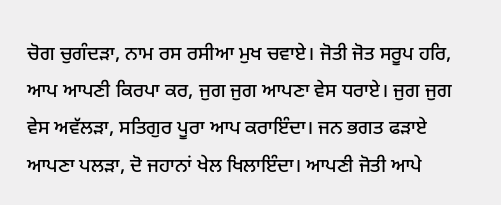ਚੋਗ ਚੁਗੰਦੜਾ, ਨਾਮ ਰਸ ਰਸੀਆ ਮੁਖ ਚਵਾਏ। ਜੋਤੀ ਜੋਤ ਸਰੂਪ ਹਰਿ, ਆਪ ਆਪਣੀ ਕਿਰਪਾ ਕਰ, ਜੁਗ ਜੁਗ ਆਪਣਾ ਵੇਸ ਧਰਾਏ। ਜੁਗ ਜੁਗ ਵੇਸ ਅਵੱਲੜਾ, ਸਤਿਗੁਰ ਪੂਰਾ ਆਪ ਕਰਾਇੰਦਾ। ਜਨ ਭਗਤ ਫੜਾਏ ਆਪਣਾ ਪਲੜਾ, ਦੋ ਜਹਾਨਾਂ ਖੇਲ ਖਿਲਾਇੰਦਾ। ਆਪਣੀ ਜੋਤੀ ਆਪੇ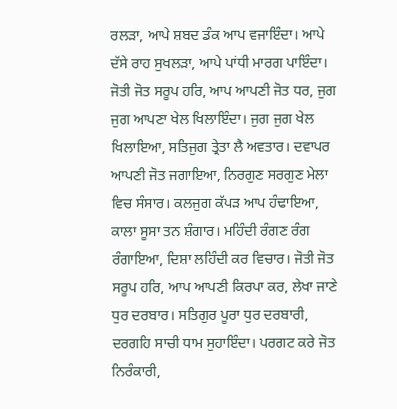ਰਲੜਾ, ਆਪੇ ਸ਼ਬਦ ਡੰਕ ਆਪ ਵਜਾਇੰਦਾ। ਆਪੇ ਦੱਸੇ ਰਾਹ ਸੁਖਲੜਾ, ਆਪੇ ਪਾਂਧੀ ਮਾਰਗ ਪਾਇੰਦਾ। ਜੋਤੀ ਜੋਤ ਸਰੂਪ ਹਰਿ, ਆਪ ਆਪਣੀ ਜੋਤ ਧਰ, ਜੁਗ ਜੁਗ ਆਪਣਾ ਖੇਲ ਖਿਲਾਇੰਦਾ। ਜੁਗ ਜੁਗ ਖੇਲ ਖਿਲਾਇਆ, ਸਤਿਜੁਗ ਤ੍ਰੇਤਾ ਲੈ ਅਵਤਾਰ। ਦਵਾਪਰ ਆਪਣੀ ਜੋਤ ਜਗਾਇਆ, ਨਿਰਗੁਣ ਸਰਗੁਣ ਮੇਲਾ ਵਿਚ ਸੰਸਾਰ। ਕਲਜੁਗ ਕੱਪੜ ਆਪ ਹੰਢਾਇਆ, ਕਾਲਾ ਸੂਸਾ ਤਨ ਸ਼ੰਗਾਰ। ਮਹਿੰਦੀ ਰੰਗਣ ਰੰਗ ਰੰਗਾਇਆ, ਦਿਸ਼ਾ ਲਹਿੰਦੀ ਕਰ ਵਿਚਾਰ। ਜੋਤੀ ਜੋਤ ਸਰੂਪ ਹਰਿ, ਆਪ ਆਪਣੀ ਕਿਰਪਾ ਕਰ, ਲੇਖਾ ਜਾਣੇ ਧੁਰ ਦਰਬਾਰ। ਸਤਿਗੁਰ ਪੂਰਾ ਧੁਰ ਦਰਬਾਰੀ, ਦਰਗਹਿ ਸਾਚੀ ਧਾਮ ਸੁਹਾਇੰਦਾ। ਪਰਗਟ ਕਰੇ ਜੋਤ ਨਿਰੰਕਾਰੀ,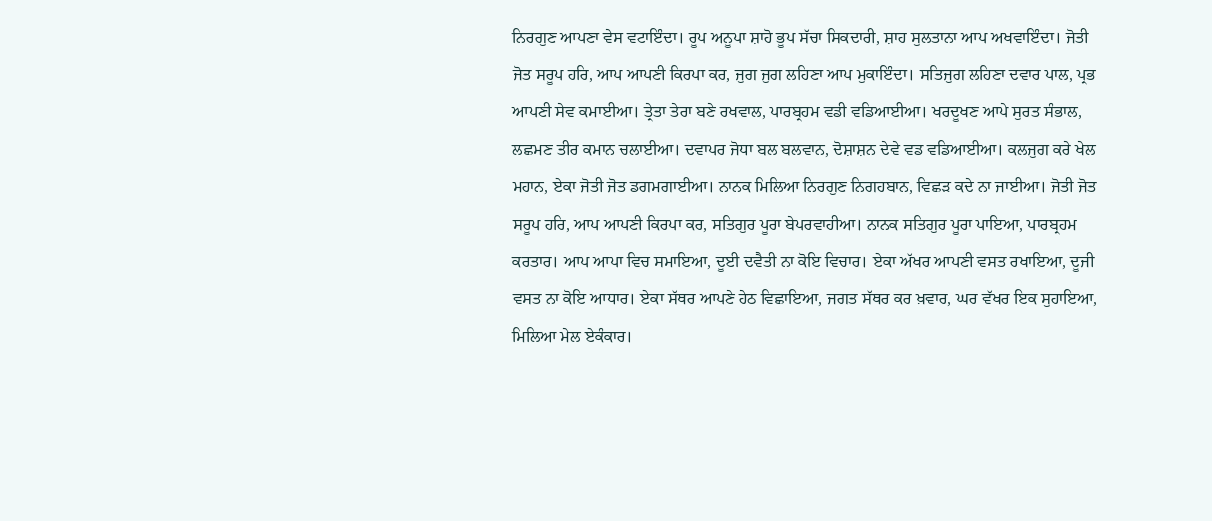ਨਿਰਗੁਣ ਆਪਣਾ ਵੇਸ ਵਟਾਇੰਦਾ। ਰੂਪ ਅਨੂਪਾ ਸ਼ਾਹੋ ਭੂਪ ਸੱਚਾ ਸਿਕਦਾਰੀ, ਸ਼ਾਹ ਸੁਲਤਾਨਾ ਆਪ ਅਖਵਾਇੰਦਾ। ਜੋਤੀ ਜੋਤ ਸਰੂਪ ਹਰਿ, ਆਪ ਆਪਣੀ ਕਿਰਪਾ ਕਰ, ਜੁਗ ਜੁਗ ਲਹਿਣਾ ਆਪ ਮੁਕਾਇੰਦਾ। ਸਤਿਜੁਗ ਲਹਿਣਾ ਦਵਾਰ ਪਾਲ, ਪ੍ਰਭ ਆਪਣੀ ਸੇਵ ਕਮਾਈਆ। ਤ੍ਰੇਤਾ ਤੇਰਾ ਬਣੇ ਰਖਵਾਲ, ਪਾਰਬ੍ਰਹਮ ਵਡੀ ਵਡਿਆਈਆ। ਖਰਦੂਖਣ ਆਪੇ ਸੁਰਤ ਸੰਭਾਲ, ਲਛਮਣ ਤੀਰ ਕਮਾਨ ਚਲਾਈਆ। ਦਵਾਪਰ ਜੋਧਾ ਬਲ ਬਲਵਾਨ, ਦੋਸ਼ਾਸ਼ਨ ਦੇਵੇ ਵਡ ਵਡਿਆਈਆ। ਕਲਜੁਗ ਕਰੇ ਖੇਲ ਮਹਾਨ, ਏਕਾ ਜੋਤੀ ਜੋਤ ਡਗਮਗਾਈਆ। ਨਾਨਕ ਮਿਲਿਆ ਨਿਰਗੁਣ ਨਿਗਹਬਾਨ, ਵਿਛੜ ਕਦੇ ਨਾ ਜਾਈਆ। ਜੋਤੀ ਜੋਤ ਸਰੂਪ ਹਰਿ, ਆਪ ਆਪਣੀ ਕਿਰਪਾ ਕਰ, ਸਤਿਗੁਰ ਪੂਰਾ ਬੇਪਰਵਾਹੀਆ। ਨਾਨਕ ਸਤਿਗੁਰ ਪੂਰਾ ਪਾਇਆ, ਪਾਰਬ੍ਰਹਮ ਕਰਤਾਰ। ਆਪ ਆਪਾ ਵਿਚ ਸਮਾਇਆ, ਦੂਈ ਦਵੈਤੀ ਨਾ ਕੋਇ ਵਿਚਾਰ। ਏਕਾ ਅੱਖਰ ਆਪਣੀ ਵਸਤ ਰਖਾਇਆ, ਦੂਜੀ ਵਸਤ ਨਾ ਕੋਇ ਆਧਾਰ। ਏਕਾ ਸੱਥਰ ਆਪਣੇ ਹੇਠ ਵਿਛਾਇਆ, ਜਗਤ ਸੱਥਰ ਕਰ ਖ਼ਵਾਰ, ਘਰ ਵੱਖਰ ਇਕ ਸੁਹਾਇਆ, ਮਿਲਿਆ ਮੇਲ ਏਕੰਕਾਰ।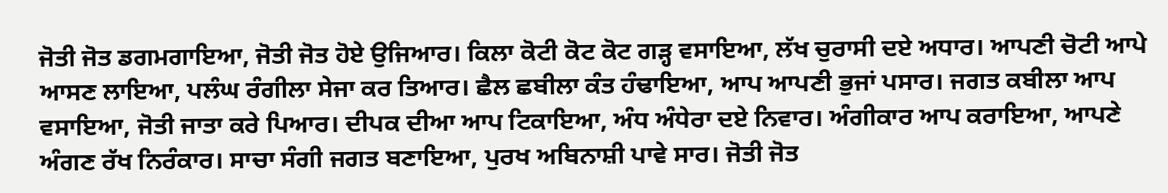ਜੋਤੀ ਜੋਤ ਡਗਮਗਾਇਆ, ਜੋਤੀ ਜੋਤ ਹੋਏ ਉਜਿਆਰ। ਕਿਲਾ ਕੋਟੀ ਕੋਟ ਕੋਟ ਗੜ੍ਹ ਵਸਾਇਆ, ਲੱਖ ਚੁਰਾਸੀ ਦਏ ਅਧਾਰ। ਆਪਣੀ ਚੋਟੀ ਆਪੇ ਆਸਣ ਲਾਇਆ, ਪਲੰਘ ਰੰਗੀਲਾ ਸੇਜਾ ਕਰ ਤਿਆਰ। ਛੈਲ ਛਬੀਲਾ ਕੰਤ ਹੰਢਾਇਆ, ਆਪ ਆਪਣੀ ਭੁਜਾਂ ਪਸਾਰ। ਜਗਤ ਕਬੀਲਾ ਆਪ ਵਸਾਇਆ, ਜੋਤੀ ਜਾਤਾ ਕਰੇ ਪਿਆਰ। ਦੀਪਕ ਦੀਆ ਆਪ ਟਿਕਾਇਆ, ਅੰਧ ਅੰਧੇਰਾ ਦਏ ਨਿਵਾਰ। ਅੰਗੀਕਾਰ ਆਪ ਕਰਾਇਆ, ਆਪਣੇ ਅੰਗਣ ਰੱਖ ਨਿਰੰਕਾਰ। ਸਾਚਾ ਸੰਗੀ ਜਗਤ ਬਣਾਇਆ, ਪੁਰਖ ਅਬਿਨਾਸ਼ੀ ਪਾਵੇ ਸਾਰ। ਜੋਤੀ ਜੋਤ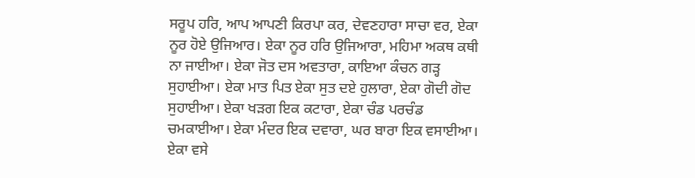ਸਰੂਪ ਹਰਿ, ਆਪ ਆਪਣੀ ਕਿਰਪਾ ਕਰ, ਦੇਵਣਹਾਰਾ ਸਾਚਾ ਵਰ, ਏਕਾ ਨੂਰ ਹੋਏ ਉਜਿਆਰ। ਏਕਾ ਨੂਰ ਹਰਿ ਉਜਿਆਰਾ, ਮਹਿਮਾ ਅਕਥ ਕਥੀ ਨਾ ਜਾਈਆ। ਏਕਾ ਜੋਤ ਦਸ ਅਵਤਾਰਾ, ਕਾਇਆ ਕੰਚਨ ਗੜ੍ਹ ਸੁਹਾਈਆ। ਏਕਾ ਮਾਤ ਪਿਤ ਏਕਾ ਸੁਤ ਦਏ ਹੁਲਾਰਾ, ਏਕਾ ਗੋਦੀ ਗੋਦ ਸੁਹਾਈਆ। ਏਕਾ ਖੜਗ ਇਕ ਕਟਾਰਾ, ਏਕਾ ਚੰਡ ਪਰਚੰਡ ਚਮਕਾਈਆ। ਏਕਾ ਮੰਦਰ ਇਕ ਦਵਾਰਾ, ਘਰ ਬਾਰਾ ਇਕ ਵਸਾਈਆ। ਏਕਾ ਵਸੇ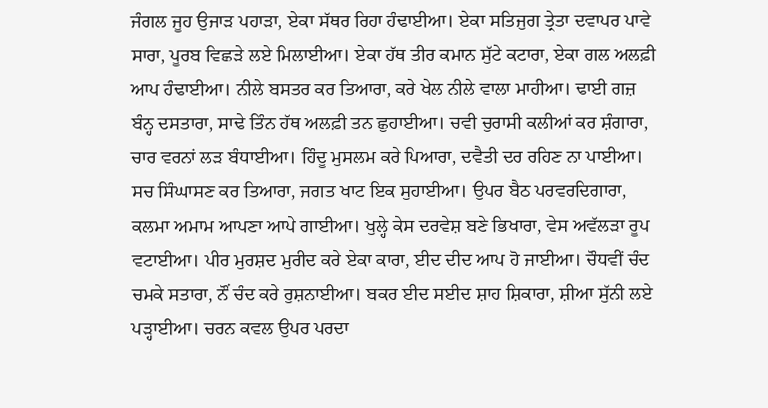ਜੰਗਲ ਜੂਹ ਉਜਾੜ ਪਹਾੜਾ, ਏਕਾ ਸੱਥਰ ਰਿਹਾ ਹੰਢਾਈਆ। ਏਕਾ ਸਤਿਜੁਗ ਤ੍ਰੇਤਾ ਦਵਾਪਰ ਪਾਵੇ ਸਾਰਾ, ਪੂਰਬ ਵਿਛੜੇ ਲਏ ਮਿਲਾਈਆ। ਏਕਾ ਹੱਥ ਤੀਰ ਕਮਾਨ ਸੁੱਟੇ ਕਟਾਰਾ, ਏਕਾ ਗਲ ਅਲਫ਼ੀ ਆਪ ਹੰਢਾਈਆ। ਨੀਲੇ ਬਸਤਰ ਕਰ ਤਿਆਰਾ, ਕਰੇ ਖੇਲ ਨੀਲੇ ਵਾਲਾ ਮਾਹੀਆ। ਢਾਈ ਗਜ਼ ਬੰਨ੍ਹ ਦਸਤਾਰਾ, ਸਾਢੇ ਤਿੰਨ ਹੱਥ ਅਲਫ਼ੀ ਤਨ ਛੁਹਾਈਆ। ਚਵੀ ਚੁਰਾਸੀ ਕਲੀਆਂ ਕਰ ਸ਼ੰਗਾਰਾ, ਚਾਰ ਵਰਨਾਂ ਲੜ ਬੰਧਾਈਆ। ਹਿੰਦੂ ਮੁਸਲਮ ਕਰੇ ਪਿਆਰਾ, ਦਵੈਤੀ ਦਰ ਰਹਿਣ ਨਾ ਪਾਈਆ। ਸਚ ਸਿੰਘਾਸਣ ਕਰ ਤਿਆਰਾ, ਜਗਤ ਖਾਟ ਇਕ ਸੁਹਾਈਆ। ਉਪਰ ਬੈਠ ਪਰਵਰਦਿਗਾਰਾ, ਕਲਮਾ ਅਮਾਮ ਆਪਣਾ ਆਪੇ ਗਾਈਆ। ਖੁਲ੍ਹੇ ਕੇਸ ਦਰਵੇਸ਼ ਬਣੇ ਭਿਖਾਰਾ, ਵੇਸ ਅਵੱਲੜਾ ਰੂਪ ਵਟਾਈਆ। ਪੀਰ ਮੁਰਸ਼ਦ ਮੁਰੀਦ ਕਰੇ ਏਕਾ ਕਾਰਾ, ਈਦ ਦੀਦ ਆਪ ਹੋ ਜਾਈਆ। ਚੌਧਵੀਂ ਚੰਦ ਚਮਕੇ ਸਤਾਰਾ, ਨੌਂ ਚੰਦ ਕਰੇ ਰੁਸ਼ਨਾਈਆ। ਬਕਰ ਈਦ ਸਈਦ ਸ਼ਾਹ ਸ਼ਿਕਾਰਾ, ਸ਼ੀਆ ਸੁੱਨੀ ਲਏ ਪੜ੍ਹਾਈਆ। ਚਰਨ ਕਵਲ ਉਪਰ ਪਰਦਾ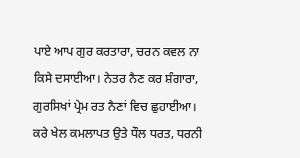ਪਾਏ ਆਪ ਗੁਰ ਕਰਤਾਰਾ, ਚਰਨ ਕਵਲ ਨਾ ਕਿਸੇ ਦਸਾਈਆ। ਨੇਤਰ ਨੈਣ ਕਰ ਸ਼ੰਗਾਰਾ, ਗੁਰਸਿਖਾਂ ਪ੍ਰੇਮ ਰਤ ਨੈਣਾਂ ਵਿਚ ਛੁਹਾਈਆ। ਕਰੇ ਖੇਲ ਕਮਲਾਪਤ ਉਤੇ ਧੌਲ ਧਰਤ, ਧਰਨੀ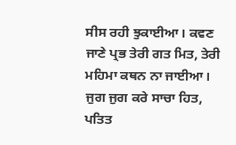ਸੀਸ ਰਹੀ ਝੁਕਾਈਆ। ਕਵਣ ਜਾਣੇ ਪ੍ਰਭ ਤੇਰੀ ਗਤ ਮਿਤ, ਤੇਰੀ ਮਹਿਮਾ ਕਥਨ ਨਾ ਜਾਈਆ। ਜੁਗ ਜੁਗ ਕਰੇ ਸਾਚਾ ਹਿਤ, ਪਤਿਤ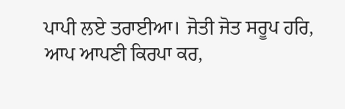ਪਾਪੀ ਲਏ ਤਰਾਈਆ। ਜੋਤੀ ਜੋਤ ਸਰੂਪ ਹਰਿ, ਆਪ ਆਪਣੀ ਕਿਰਪਾ ਕਰ,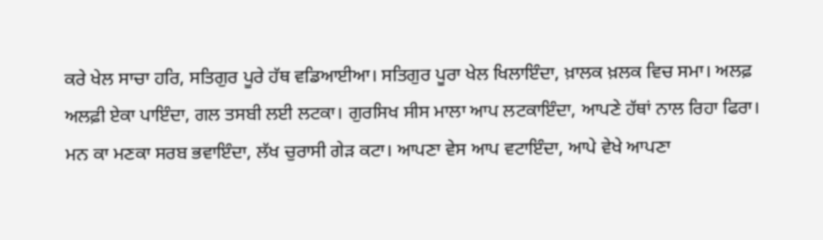ਕਰੇ ਖੇਲ ਸਾਚਾ ਹਰਿ, ਸਤਿਗੁਰ ਪੂਰੇ ਹੱਥ ਵਡਿਆਈਆ। ਸਤਿਗੁਰ ਪੂਰਾ ਖੇਲ ਖਿਲਾਇੰਦਾ, ਖ਼ਾਲਕ ਖ਼ਲਕ ਵਿਚ ਸਮਾ। ਅਲਫ਼ ਅਲਫ਼ੀ ਏਕਾ ਪਾਇੰਦਾ, ਗਲ ਤਸਬੀ ਲਈ ਲਟਕਾ। ਗੁਰਸਿਖ ਸੀਸ ਮਾਲਾ ਆਪ ਲਟਕਾਇੰਦਾ, ਆਪਣੇ ਹੱਥਾਂ ਨਾਲ ਰਿਹਾ ਫਿਰਾ। ਮਨ ਕਾ ਮਣਕਾ ਸਰਬ ਭਵਾਇੰਦਾ, ਲੱਖ ਚੁਰਾਸੀ ਗੇੜ ਕਟਾ। ਆਪਣਾ ਵੇਸ ਆਪ ਵਟਾਇੰਦਾ, ਆਪੇ ਵੇਖੇ ਆਪਣਾ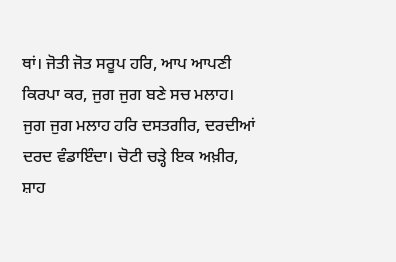ਥਾਂ। ਜੋਤੀ ਜੋਤ ਸਰੂਪ ਹਰਿ, ਆਪ ਆਪਣੀ ਕਿਰਪਾ ਕਰ, ਜੁਗ ਜੁਗ ਬਣੇ ਸਚ ਮਲਾਹ। ਜੁਗ ਜੁਗ ਮਲਾਹ ਹਰਿ ਦਸਤਗੀਰ, ਦਰਦੀਆਂ ਦਰਦ ਵੰਡਾਇੰਦਾ। ਚੋਟੀ ਚੜ੍ਹੇ ਇਕ ਅਖ਼ੀਰ, ਸ਼ਾਹ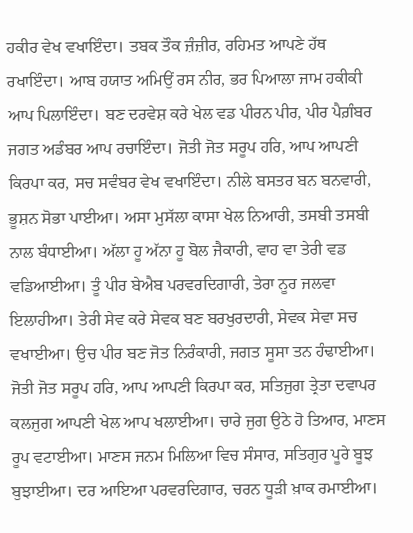ਹਕੀਰ ਵੇਖ ਵਖਾਇੰਦਾ। ਤਬਕ ਤੌਕ ਜ਼ੰਜ਼ੀਰ, ਰਹਿਮਤ ਆਪਣੇ ਹੱਥ ਰਖਾਇੰਦਾ। ਆਬ ਹਯਾਤ ਅਮਿਉਂ ਰਸ ਨੀਰ, ਭਰ ਪਿਆਲਾ ਜਾਮ ਹਕੀਕੀ ਆਪ ਪਿਲਾਇੰਦਾ। ਬਣ ਦਰਵੇਸ਼ ਕਰੇ ਖੇਲ ਵਡ ਪੀਰਨ ਪੀਰ, ਪੀਰ ਪੈਗ਼ੰਬਰ ਜਗਤ ਅਡੰਬਰ ਆਪ ਰਚਾਇੰਦਾ। ਜੋਤੀ ਜੋਤ ਸਰੂਪ ਹਰਿ, ਆਪ ਆਪਣੀ ਕਿਰਪਾ ਕਰ, ਸਚ ਸਵੰਬਰ ਵੇਖ ਵਖਾਇੰਦਾ। ਨੀਲੇ ਬਸਤਰ ਬਨ ਬਨਵਾਰੀ, ਭੂਸ਼ਨ ਸੋਭਾ ਪਾਈਆ। ਅਸਾ ਮੁਸੱਲਾ ਕਾਸਾ ਖੇਲ ਨਿਆਰੀ, ਤਸਬੀ ਤਸਬੀ ਨਾਲ ਬੰਧਾਈਆ। ਅੱਲਾ ਹੂ ਅੱਨਾ ਹੂ ਬੋਲ ਜੈਕਾਰੀ, ਵਾਹ ਵਾ ਤੇਰੀ ਵਡ ਵਡਿਆਈਆ। ਤੂੰ ਪੀਰ ਬੇਐਬ ਪਰਵਰਦਿਗਾਰੀ, ਤੇਰਾ ਨੂਰ ਜਲਵਾ ਇਲਾਹੀਆ। ਤੇਰੀ ਸੇਵ ਕਰੇ ਸੇਵਕ ਬਣ ਬਰਖੁਰਦਾਰੀ, ਸੇਵਕ ਸੇਵਾ ਸਚ ਵਖਾਈਆ। ਉਚ ਪੀਰ ਬਣ ਜੋਤ ਨਿਰੰਕਾਰੀ, ਜਗਤ ਸੂਸਾ ਤਨ ਹੰਢਾਈਆ। ਜੋਤੀ ਜੋਤ ਸਰੂਪ ਹਰਿ, ਆਪ ਆਪਣੀ ਕਿਰਪਾ ਕਰ, ਸਤਿਜੁਗ ਤ੍ਰੇਤਾ ਦਵਾਪਰ ਕਲਜੁਗ ਆਪਣੀ ਖੇਲ ਆਪ ਖਲਾਈਆ। ਚਾਰੇ ਜੁਗ ਉਠੇ ਹੋ ਤਿਆਰ, ਮਾਣਸ ਰੂਪ ਵਟਾਈਆ। ਮਾਣਸ ਜਨਮ ਮਿਲਿਆ ਵਿਚ ਸੰਸਾਰ, ਸਤਿਗੁਰ ਪੂਰੇ ਬੂਝ ਬੁਝਾਈਆ। ਦਰ ਆਇਆ ਪਰਵਰਦਿਗਾਰ, ਚਰਨ ਧੂੜੀ ਖ਼ਾਕ ਰਮਾਈਆ।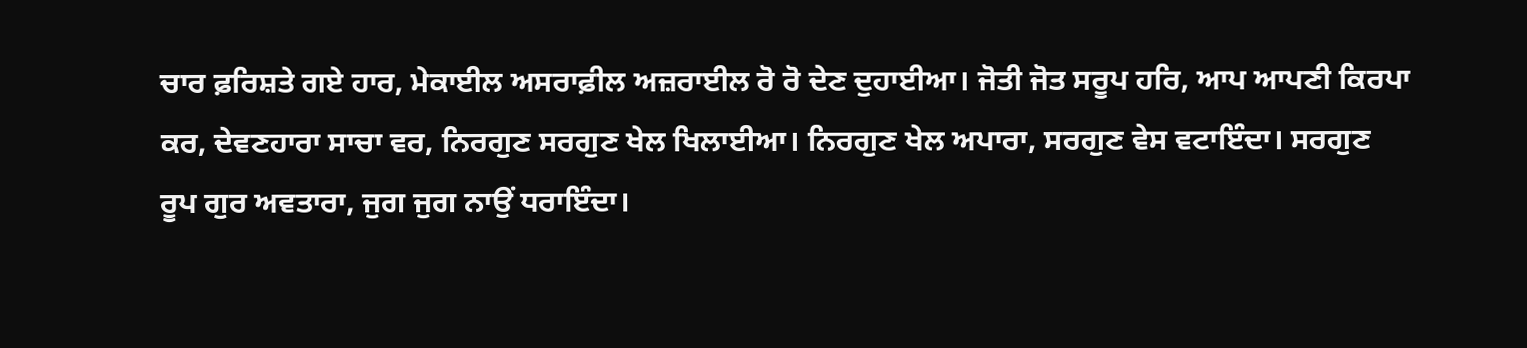ਚਾਰ ਫ਼ਰਿਸ਼ਤੇ ਗਏ ਹਾਰ, ਮੇਕਾਈਲ ਅਸਰਾਫ਼ੀਲ ਅਜ਼ਰਾਈਲ ਰੋ ਰੋ ਦੇਣ ਦੁਹਾਈਆ। ਜੋਤੀ ਜੋਤ ਸਰੂਪ ਹਰਿ, ਆਪ ਆਪਣੀ ਕਿਰਪਾ ਕਰ, ਦੇਵਣਹਾਰਾ ਸਾਚਾ ਵਰ, ਨਿਰਗੁਣ ਸਰਗੁਣ ਖੇਲ ਖਿਲਾਈਆ। ਨਿਰਗੁਣ ਖੇਲ ਅਪਾਰਾ, ਸਰਗੁਣ ਵੇਸ ਵਟਾਇੰਦਾ। ਸਰਗੁਣ ਰੂਪ ਗੁਰ ਅਵਤਾਰਾ, ਜੁਗ ਜੁਗ ਨਾਉਂ ਧਰਾਇੰਦਾ।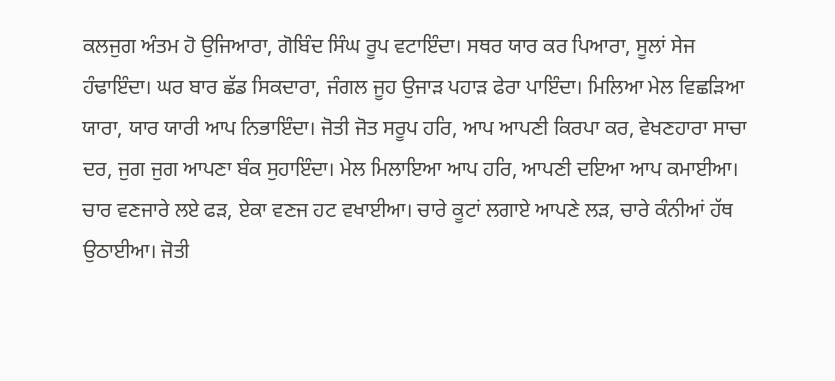ਕਲਜੁਗ ਅੰਤਮ ਹੋ ਉਜਿਆਰਾ, ਗੋਬਿੰਦ ਸਿੰਘ ਰੂਪ ਵਟਾਇੰਦਾ। ਸਥਰ ਯਾਰ ਕਰ ਪਿਆਰਾ, ਸੂਲਾਂ ਸੇਜ ਹੰਢਾਇੰਦਾ। ਘਰ ਬਾਰ ਛੱਡ ਸਿਕਦਾਰਾ, ਜੰਗਲ ਜੂਹ ਉਜਾੜ ਪਹਾੜ ਫੇਰਾ ਪਾਇੰਦਾ। ਮਿਲਿਆ ਮੇਲ ਵਿਛੜਿਆ ਯਾਰਾ, ਯਾਰ ਯਾਰੀ ਆਪ ਨਿਭਾਇੰਦਾ। ਜੋਤੀ ਜੋਤ ਸਰੂਪ ਹਰਿ, ਆਪ ਆਪਣੀ ਕਿਰਪਾ ਕਰ, ਵੇਖਣਹਾਰਾ ਸਾਚਾ ਦਰ, ਜੁਗ ਜੁਗ ਆਪਣਾ ਬੰਕ ਸੁਹਾਇੰਦਾ। ਮੇਲ ਮਿਲਾਇਆ ਆਪ ਹਰਿ, ਆਪਣੀ ਦਇਆ ਆਪ ਕਮਾਈਆ। ਚਾਰ ਵਣਜਾਰੇ ਲਏ ਫੜ, ਏਕਾ ਵਣਜ ਹਟ ਵਖਾਈਆ। ਚਾਰੇ ਕੂਟਾਂ ਲਗਾਏ ਆਪਣੇ ਲੜ, ਚਾਰੇ ਕੰਨੀਆਂ ਹੱਥ ਉਠਾਈਆ। ਜੋਤੀ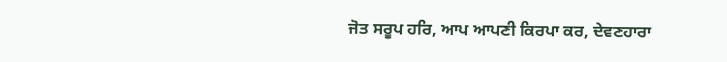ਜੋਤ ਸਰੂਪ ਹਰਿ, ਆਪ ਆਪਣੀ ਕਿਰਪਾ ਕਰ, ਦੇਵਣਹਾਰਾ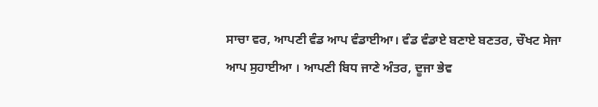ਸਾਚਾ ਵਰ, ਆਪਣੀ ਵੰਡ ਆਪ ਵੰਡਾਈਆ। ਵੰਡ ਵੰਡਾਏ ਬਣਾਏ ਬਣਤਰ, ਚੌਖਟ ਸੇਜਾ ਆਪ ਸੁਹਾਈਆ । ਆਪਣੀ ਬਿਧ ਜਾਣੇ ਅੰਤਰ, ਦੂਜਾ ਭੇਵ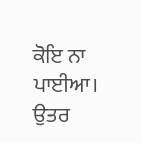ਕੋਇ ਨਾ ਪਾਈਆ। ਉਤਰ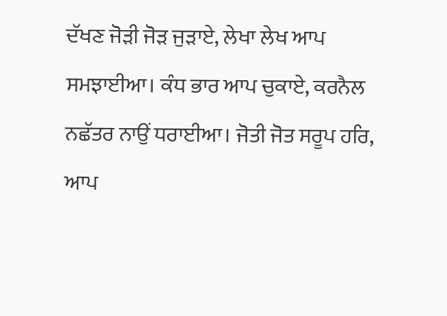ਦੱਖਣ ਜੋੜੀ ਜੋੜ ਜੁੜਾਏ, ਲੇਖਾ ਲੇਖ ਆਪ ਸਮਝਾਈਆ। ਕੰਧ ਭਾਰ ਆਪ ਚੁਕਾਏ, ਕਰਨੈਲ ਨਛੱਤਰ ਨਾਉਂ ਧਰਾਈਆ। ਜੋਤੀ ਜੋਤ ਸਰੂਪ ਹਰਿ, ਆਪ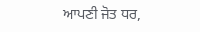ਆਪਣੀ ਜੋਤ ਧਰ,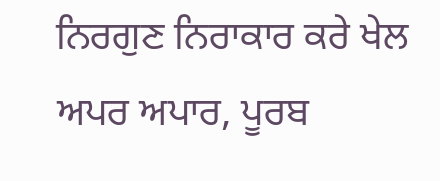ਨਿਰਗੁਣ ਨਿਰਾਕਾਰ ਕਰੇ ਖੇਲ ਅਪਰ ਅਪਾਰ, ਪੂਰਬ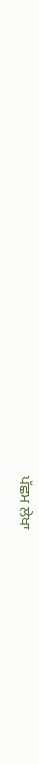ਪੱਛਮ ਲੇਖਾ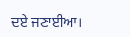ਦਏ ਜਣਾਈਆ।